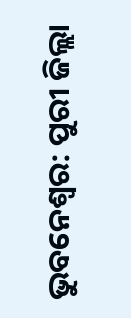ଭୁବନେଶ୍ବର: ପୁରୀ ଜିଲ୍ଲା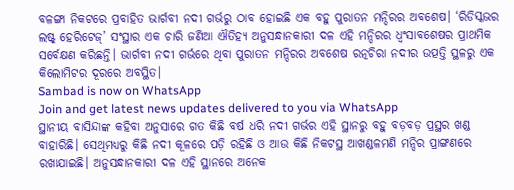ବଳଙ୍ଗା ନିକଟରେ ପ୍ରବାହିତ ଭାର୍ଗବୀ ନଦୀ ଗର୍ଭରୁ ଠାବ ହୋଇଛି ଏକ ବହୁ ପୁରାତନ ମନ୍ଦିରର ଅବଶେଷ। ‘ରିଡିସ୍କଭର ଲଷ୍ଟ୍ ହେରିଟେଜ୍’ ସଂସ୍ଥାର ଏକ ଚାରି ଜଣିଆ ଐତିହ୍ୟ ଅନୁସନ୍ଧାନକାରୀ ଦଳ ଏହି ମନ୍ଦିରର ଧ୍ବଂସାବଶେଷର ପ୍ରାଥମିକ ସର୍ବେକ୍ଷଣ କରିଛନ୍ତି। ଭାର୍ଗବୀ ନଦୀ ଗର୍ଭରେ ଥିବା ପୁରାତନ ମନ୍ଦିରର ଅବଶେଷ ରତ୍ନଚିରା ନଦୀର ଉତ୍ପତ୍ତି ସ୍ଥଳରୁ ଏକ କିଲୋମିଟର ଦୂରରେ ଅବସ୍ଥିତ।
Sambad is now on WhatsApp
Join and get latest news updates delivered to you via WhatsApp
ସ୍ଥାନୀୟ ବାସିନ୍ଦାଙ୍କ କହିବା ଅନୁସାରେ ଗତ କିଛି ବର୍ଷ ଧରି ନଦୀ ଗର୍ଭର ଏହି ସ୍ଥାନରୁ ବହୁ ବଡ଼ବଡ଼ ପ୍ରସ୍ଥର ଖଣ୍ଡ ବାହାରିଛି। ସେଥିମଧ୍ୟରୁ କିଛି ନଦୀ କୂଳରେ ପଡ଼ି ରହିଛି ଓ ଆଉ କିଛି ନିକଟସ୍ଥ ଆଖଣ୍ଡଳମଣି ମନ୍ଦିର ପ୍ରାଙ୍ଗଣରେ ରଖାଯାଇଛି। ଅନୁସନ୍ଧାନକାରୀ ଦଳ ଏହି ସ୍ଥାନରେ ଅନେକ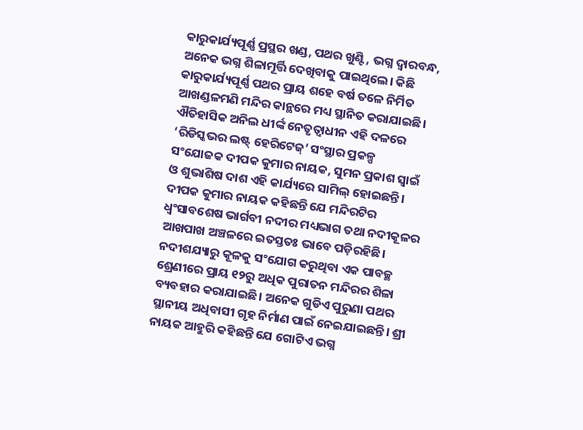କାରୁକାର୍ଯ୍ୟପୂର୍ଣ୍ଣ ପ୍ରସ୍ଥର ଖଣ୍ଡ, ପଥର ଖୁଣ୍ଟି, ଭଗ୍ନ ଦ୍ୱାରବନ୍ଧ, ଅନେକ ଭଗ୍ନ ଶିଳାମୂର୍ତ୍ତି ଦେଖିବାକୁ ପାଇଥିଲେ। କିଛି କାରୁକାର୍ଯ୍ୟପୂର୍ଣ୍ଣ ପଥର ପ୍ରାୟ ଶହେ ବର୍ଷ ତଳେ ନିର୍ମିତ ଆଖଣ୍ଡଳମଣି ମନ୍ଦିର କାନ୍ଥରେ ମଧ୍ୟ ସ୍ଥାନିତ କରାଯାଇଛି। ଐତିହାସିକ ଅନିଲ ଧୀର୍ଙ୍କ ନେତୃତ୍ବାଧୀନ ଏହି ଦଳରେ ‘ରିଡିସ୍କଭର ଲଷ୍ଟ୍ ହେରିଟେଜ୍’ ସଂସ୍ଥାର ପ୍ରକଳ୍ପ ସଂଯୋଜକ ଦୀପକ କୁମାର ନାୟକ, ସୁମନ ପ୍ରକାଶ ସ୍ୱାଇଁ ଓ ଶୁଭାଶିଷ ଦାଶ ଏହି କାର୍ଯ୍ୟରେ ସାମିଲ୍ ହୋଇଛନ୍ତି। ଦୀପକ କୁମାର ନାୟକ କହିଛନ୍ତି ଯେ ମନ୍ଦିରଟିର ଧ୍ବଂସାବଶେଷ ଭାର୍ଗବୀ ନଦୀର ମଧ୍ୟଭାଗ ତଥା ନଦୀକୂଳର ଆଖପାଖ ଅଞ୍ଚଳରେ ଇତସ୍ତତଃ ଭାବେ ପଡ଼ିରହିଛି। ନଦୀଶଯ୍ୟାରୁ କୂଳକୁ ସଂଯୋଗ କରୁଥିବା ଏକ ପାବଚ୍ଛ ଶ୍ରେଣୀରେ ପ୍ରାୟ ୧୨ରୁ ଅଧିକ ପୁରାତନ ମନ୍ଦିରର ଶିଳା ବ୍ୟବହାର କରାଯାଇଛି। ଅନେକ ଗୁଡିଏ ପୁରୁଣା ପଥର ସ୍ଥାନୀୟ ଅଧିବାସୀ ଗୃହ ନିର୍ମାଣ ପାଇଁ ନେଇଯାଇଛନ୍ତି। ଶ୍ରୀ ନାୟକ ଆହୁରି କହିଛନ୍ତି ଯେ ଗୋଟିଏ ଭଗ୍ନ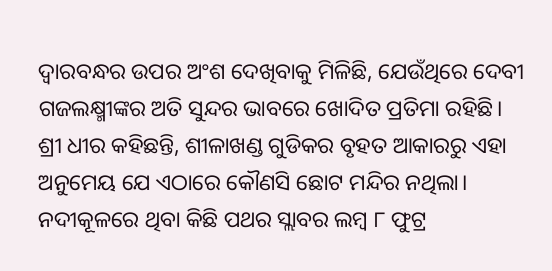ଦ୍ୱାରବନ୍ଧର ଉପର ଅଂଶ ଦେଖିବାକୁ ମିଳିଛି, ଯେଉଁଥିରେ ଦେବୀ ଗଜଲକ୍ଷ୍ମୀଙ୍କର ଅତି ସୁନ୍ଦର ଭାବରେ ଖୋଦିତ ପ୍ରତିମା ରହିଛି।
ଶ୍ରୀ ଧୀର କହିଛନ୍ତି, ଶୀଳାଖଣ୍ଡ ଗୁଡିକର ବୃହତ ଆକାରରୁ ଏହା ଅନୁମେୟ ଯେ ଏଠାରେ କୌଣସି ଛୋଟ ମନ୍ଦିର ନଥିଲା। ନଦୀକୂଳରେ ଥିବା କିଛି ପଥର ସ୍ଲାବର ଲମ୍ବ ୮ ଫୁଟ୍ର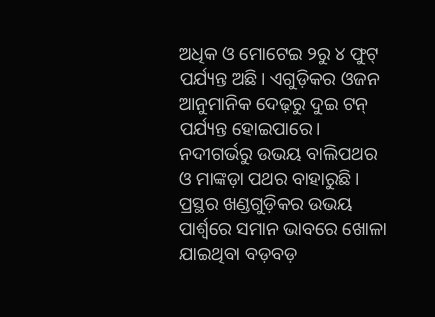ଅଧିକ ଓ ମୋଟେଇ ୨ରୁ ୪ ଫୁଟ୍ ପର୍ଯ୍ୟନ୍ତ ଅଛି। ଏଗୁଡ଼ିକର ଓଜନ ଆନୁମାନିକ ଦେଢ଼ରୁ ଦୁଇ ଟନ୍ ପର୍ଯ୍ୟନ୍ତ ହୋଇପାରେ। ନଦୀଗର୍ଭରୁ ଉଭୟ ବାଲିପଥର ଓ ମାଙ୍କଡ଼ା ପଥର ବାହାରୁଛି। ପ୍ରସ୍ଥର ଖଣ୍ଡଗୁଡ଼ିକର ଉଭୟ ପାର୍ଶ୍ବରେ ସମାନ ଭାବରେ ଖୋଳା ଯାଇଥିବା ବଡ଼ବଡ଼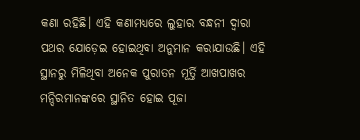କଣା ରହିଛି। ଏହି କଣାମଧ୍ୟରେ ଲୁହାର ବନ୍ଧନୀ ଦ୍ୱାରା ପଥର ଯୋଡ଼େଇ ହୋଇଥିବା ଅନୁମାନ କରାଯାଉଛି। ଏହି ସ୍ଥାନରୁ ମିଳିଥିବା ଅନେକ ପୁରାତନ ମୂର୍ତ୍ତି ଆଖପାଖର ମନ୍ଦିରମାନଙ୍କରେ ସ୍ଥାନିତ ହୋଇ ପୂଜା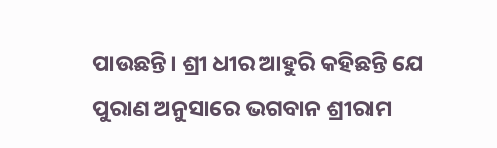ପାଉଛନ୍ତି। ଶ୍ରୀ ଧୀର ଆହୁରି କହିଛନ୍ତି ଯେ ପୁରାଣ ଅନୁସାରେ ଭଗବାନ ଶ୍ରୀରାମ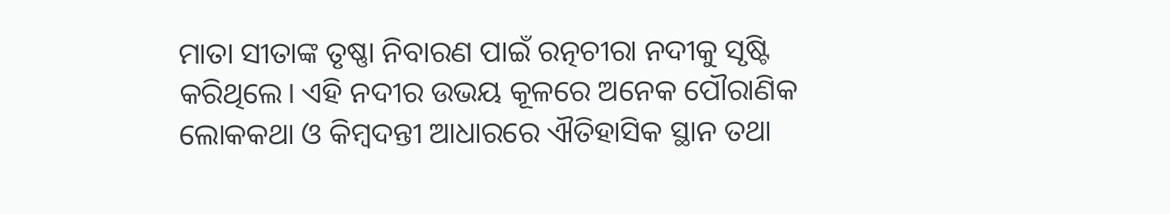ମାତା ସୀତାଙ୍କ ତୃଷ୍ଣା ନିବାରଣ ପାଇଁ ରତ୍ନଚୀରା ନଦୀକୁ ସୃଷ୍ଟି କରିଥିଲେ। ଏହି ନଦୀର ଉଭୟ କୂଳରେ ଅନେକ ପୌରାଣିକ ଲୋକକଥା ଓ କିମ୍ବଦନ୍ତୀ ଆଧାରରେ ଐତିହାସିକ ସ୍ଥାନ ତଥା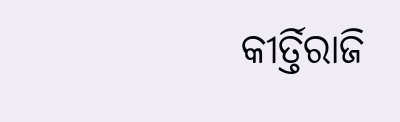କୀର୍ତ୍ତିରାଜି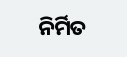ନିର୍ମିତ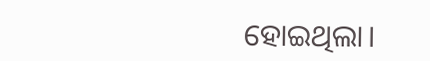ହୋଇଥିଲା।